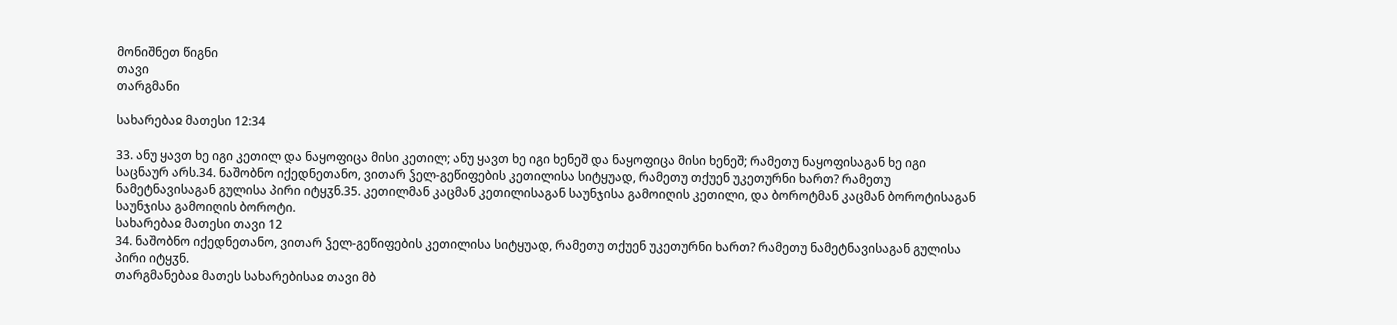მონიშნეთ წიგნი
თავი
თარგმანი

სახარებაჲ მათესი 12:34

33. ანუ ყავთ ხე იგი კეთილ და ნაყოფიცა მისი კეთილ; ანუ ყავთ ხე იგი ხენეშ და ნაყოფიცა მისი ხენეშ; რამეთუ ნაყოფისაგან ხე იგი საცნაურ არს.34. ნაშობნო იქედნეთანო, ვითარ ჴელ-გეწიფების კეთილისა სიტყუად, რამეთუ თქუენ უკეთურნი ხართ? რამეთუ ნამეტნავისაგან გულისა პირი იტყჳნ.35. კეთილმან კაცმან კეთილისაგან საუნჯისა გამოიღის კეთილი, და ბოროტმან კაცმან ბოროტისაგან საუნჯისა გამოიღის ბოროტი.
სახარებაჲ მათესი თავი 12
34. ნაშობნო იქედნეთანო, ვითარ ჴელ-გეწიფების კეთილისა სიტყუად, რამეთუ თქუენ უკეთურნი ხართ? რამეთუ ნამეტნავისაგან გულისა პირი იტყჳნ.
თარგმანებაჲ მათეს სახარებისაჲ თავი მბ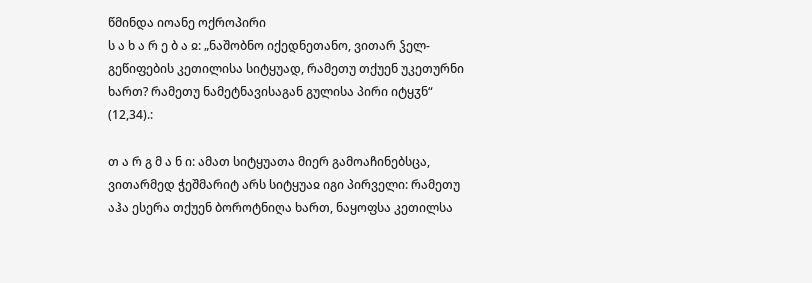წმინდა იოანე ოქროპირი
ს ა ხ ა რ ე ბ ა ჲ: „ნაშობნო იქედნეთანო, ვითარ ჴელ-გეწიფების კეთილისა სიტყუად, რამეთუ თქუენ უკეთურნი ხართ? რამეთუ ნამეტნავისაგან გულისა პირი იტყჳნ“ (12,34).:

თ ა რ გ მ ა ნ ი: ამათ სიტყუათა მიერ გამოაჩინებსცა, ვითარმედ ჭეშმარიტ არს სიტყუაჲ იგი პირველი: რამეთუ აჰა ესერა თქუენ ბოროტნიღა ხართ, ნაყოფსა კეთილსა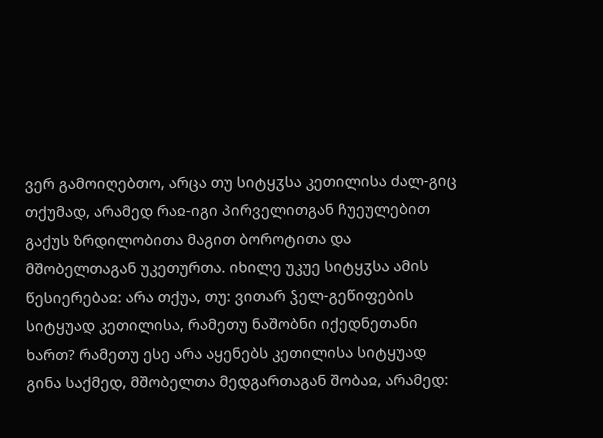ვერ გამოიღებთო, არცა თუ სიტყჳსა კეთილისა ძალ-გიც თქუმად, არამედ რაჲ-იგი პირველითგან ჩუეულებით გაქუს ზრდილობითა მაგით ბოროტითა და მშობელთაგან უკეთურთა. იხილე უკუე სიტყჳსა ამის წესიერებაჲ: არა თქუა, თუ: ვითარ ჴელ-გეწიფების სიტყუად კეთილისა, რამეთუ ნაშობნი იქედნეთანი ხართ? რამეთუ ესე არა აყენებს კეთილისა სიტყუად გინა საქმედ, მშობელთა მედგართაგან შობაჲ, არამედ: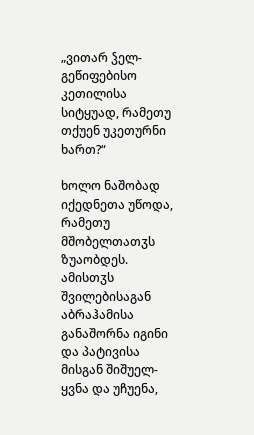„ვითარ ჴელ-გეწიფებისო კეთილისა სიტყუად, რამეთუ თქუენ უკეთურნი ხართ?“

ხოლო ნაშობად იქედნეთა უწოდა, რამეთუ მშობელთათჳს ზუაობდეს. ამისთჳს შვილებისაგან აბრაჰამისა განაშორნა იგინი და პატივისა მისგან შიშუელ-ყვნა და უჩუენა,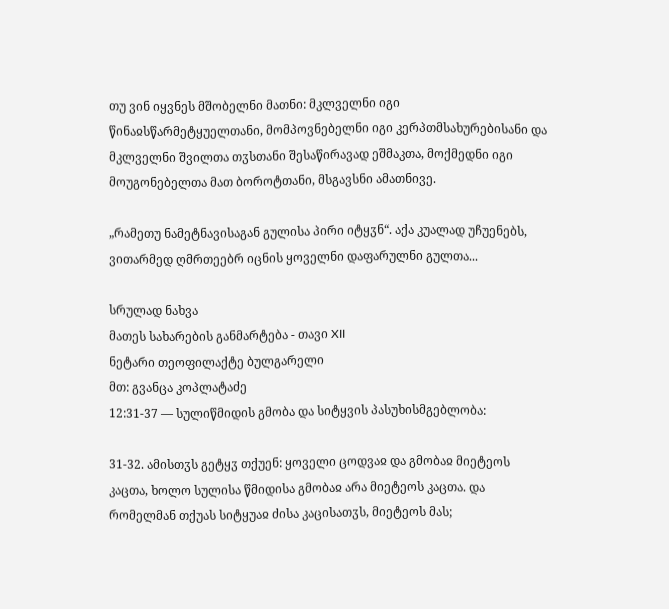თუ ვინ იყვნეს მშობელნი მათნი: მკლველნი იგი წინაჲსწარმეტყუელთანი, მომპოვნებელნი იგი კერპთმსახურებისანი და მკლველნი შვილთა თჳსთანი შესაწირავად ეშმაკთა, მოქმედნი იგი მოუგონებელთა მათ ბოროტთანი, მსგავსნი ამათნივე.

„რამეთუ ნამეტნავისაგან გულისა პირი იტყჳნ“. აქა კუალად უჩუენებს, ვითარმედ ღმრთეებრ იცნის ყოველნი დაფარულნი გულთა...

სრულად ნახვა
მათეს სახარების განმარტება - თავი XII
ნეტარი თეოფილაქტე ბულგარელი
მთ: გვანცა კოპლატაძე
12:31-37 — სულიწმიდის გმობა და სიტყვის პასუხისმგებლობა:

31-32. ამისთჳს გეტყჳ თქუენ: ყოველი ცოდვაჲ და გმობაჲ მიეტეოს კაცთა, ხოლო სულისა წმიდისა გმობაჲ არა მიეტეოს კაცთა. და რომელმან თქუას სიტყუაჲ ძისა კაცისათჳს, მიეტეოს მას;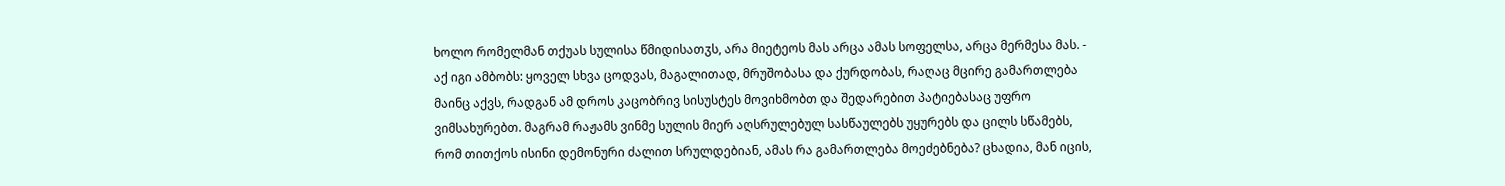ხოლო რომელმან თქუას სულისა წმიდისათჳს, არა მიეტეოს მას არცა ამას სოფელსა, არცა მერმესა მას. - აქ იგი ამბობს: ყოველ სხვა ცოდვას, მაგალითად, მრუშობასა და ქურდობას, რაღაც მცირე გამართლება მაინც აქვს, რადგან ამ დროს კაცობრივ სისუსტეს მოვიხმობთ და შედარებით პატიებასაც უფრო ვიმსახურებთ. მაგრამ რაჟამს ვინმე სულის მიერ აღსრულებულ სასწაულებს უყურებს და ცილს სწამებს, რომ თითქოს ისინი დემონური ძალით სრულდებიან, ამას რა გამართლება მოეძებნება? ცხადია, მან იცის,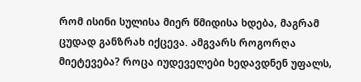რომ ისინი სულისა მიერ წმიდისა ხდება, მაგრამ ცუდად განზრახ იქცევა. ამგვარს როგორღა მიეტევება? როცა იუდეველები ხედავდნენ უფალს,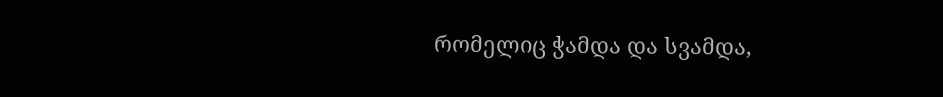რომელიც ჭამდა და სვამდა,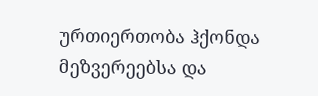ურთიერთობა ჰქონდა მეზვერეებსა და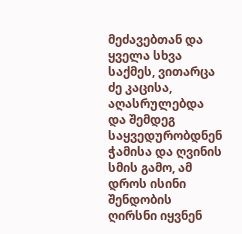მეძავებთან და ყველა სხვა საქმეს, ვითარცა ძე კაცისა, აღასრულებდა და შემდეგ საყვედურობდნენ ჭამისა და ღვინის სმის გამო, ამ დროს ისინი შენდობის ღირსნი იყვნენ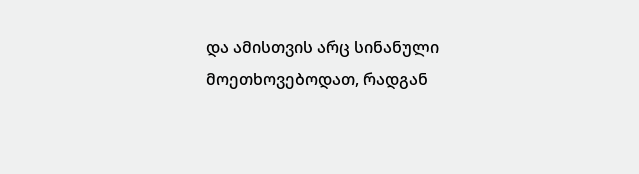და ამისთვის არც სინანული მოეთხოვებოდათ, რადგან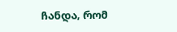ჩანდა, რომ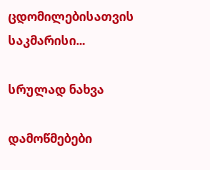ცდომილებისათვის საკმარისი...

სრულად ნახვა

დამოწმებები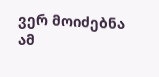ვერ მოიძებნა ამ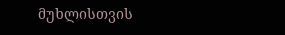მუხლისთვის